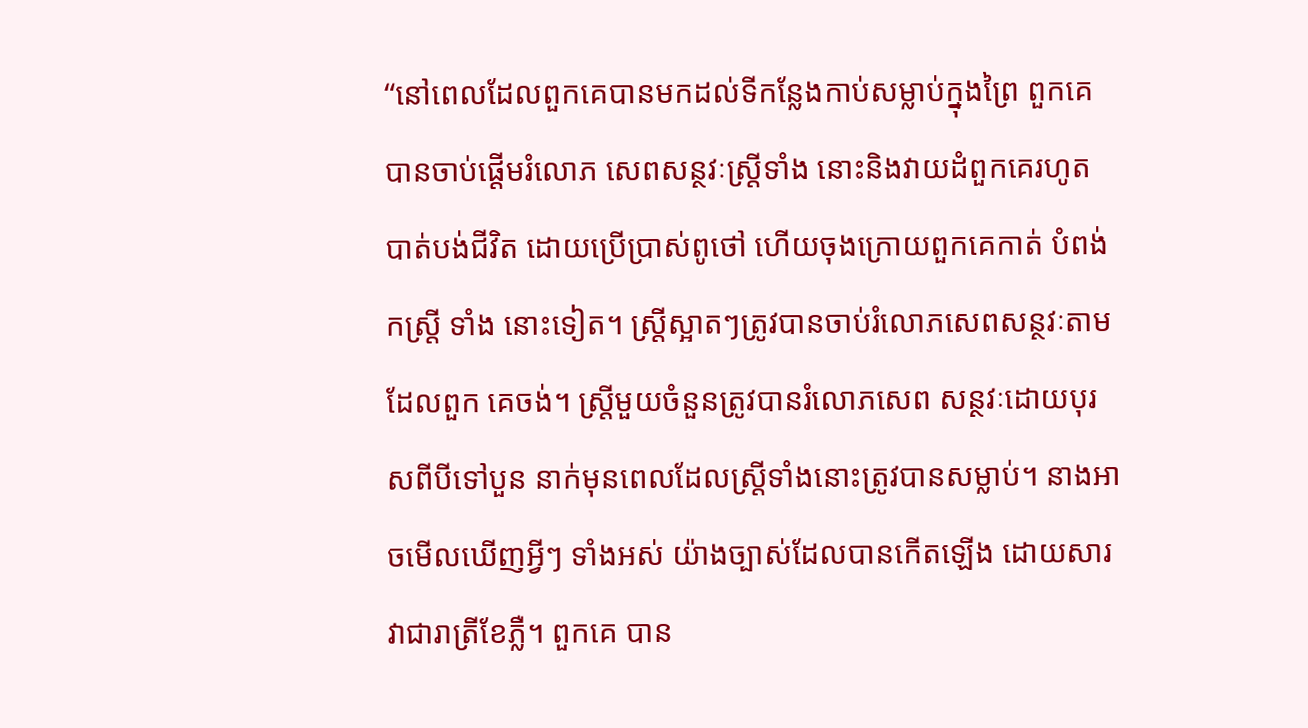“នៅពេលដែលពួកគេបានមកដល់ទីកន្លែងកាប់សម្លាប់ក្នុងព្រៃ ពួកគេបានចាប់ផ្តើមរំលោភ សេពសន្ថវៈស្ត្រីទាំង នោះនិងវាយដំពួកគេរហូត បាត់បង់ជីវិត ដោយប្រើប្រាស់ពូថៅ ហើយចុងក្រោយពួកគេកាត់ បំពង់កស្រ្តី ទាំង នោះទៀត។ ស្ត្រីស្អាតៗត្រូវបានចាប់រំលោភសេពសន្ថវៈតាមដែលពួក គេចង់។ ស្ត្រីមួយចំនួនត្រូវបានរំលោភសេព សន្ថវៈដោយបុរសពីបីទៅបួន នាក់មុនពេលដែលស្ត្រីទាំងនោះត្រូវបានសម្លាប់។ នាងអាចមើលឃើញអ្វីៗ ទាំងអស់ យ៉ាងច្បាស់ដែលបានកើតឡើង ដោយសារវាជារាត្រីខែភ្លឺ។ ពួកគេ បាន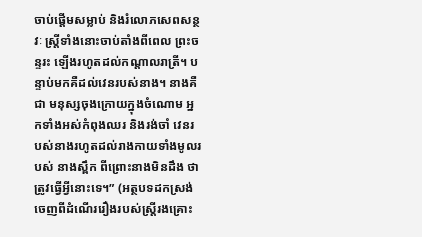ចាប់ផ្តើមសម្លាប់ និងរំលោភសេពសន្ថវៈ ស្ត្រីទាំងនោះចាប់តាំងពីពេល ព្រះចន្ទរះ ឡើងរហូតដល់កណ្តាលរាត្រី។ បន្ទាប់មកគឺដល់វេនរបស់នាង។ នាងគឺជា មនុស្សចុងក្រោយក្នុងចំណោម អ្នកទាំងអស់កំពុងឈរ និងរង់ចាំ វេនរបស់នាងរហូតដល់រាងកាយទាំងមូលរបស់ នាងស្ពឹក ពីព្រោះនាងមិនដឹង ថាត្រូវធ្វើអ្វីនោះទេ។” (អត្ថបទដកស្រង់ចេញពីដំណើររឿងរបស់ស្ត្រីរងគ្រោះ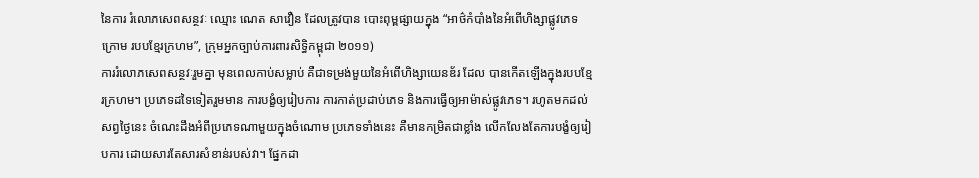នៃការ រំលោភសេពសន្ថវៈ ឈ្មោះ ណេត សាវឿន ដែលត្រូវបាន បោះពុម្ពផ្សាយក្នុង “អាថ៌កំបាំងនៃអំពើហិង្សាផ្លូវភេទក្រោម របបខ្មែរក្រហម”, ក្រុមអ្នកច្បាប់ការពារសិទ្ធិកម្ពុជា ២០១១)
ការរំលោភសេពសន្ថវៈរួមគ្នា មុនពេលកាប់សម្លាប់ គឺជាទម្រង់មួយនៃអំពើហិង្សាយេនឌ័រ ដែល បានកើតឡើងក្នុងរបបខ្មែរក្រហម។ ប្រភេទដទៃទៀតរួមមាន ការបង្ខំឲ្យរៀបការ ការកាត់ប្រដាប់ភេទ និងការធ្វើឲ្យអាម៉ាស់ផ្លូវភេទ។ រហូតមកដល់សព្វថ្ងៃនេះ ចំណេះដឹងអំពីប្រភេទណាមួយក្នុងចំណោម ប្រភេទទាំងនេះ គឺមានកម្រិតជាខ្លាំង លើកលែងតែការបង្ខំឲ្យរៀបការ ដោយសារតែសារសំខាន់របស់វា។ ផ្នែកដា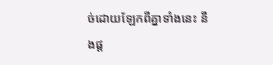ច់ដោយឡែកពីគ្នាទាំងនេះ នឹងផ្ត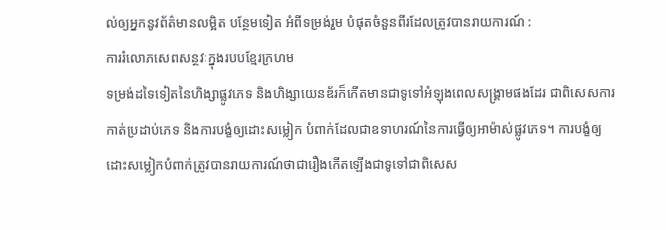ល់ឲ្យអ្នកនូវព័ត៌មានលម្អិត បន្ថែមទៀត អំពីទម្រង់រួម បំផុតចំនួនពីរដែលត្រូវបានរាយការណ៍ :
ការរំលោភសេពសន្ថវៈក្នុងរបបខ្មែរក្រហម
ទម្រង់ដទៃទៀតនៃហិង្សាផ្លូវភេទ និងហិង្សាយេនឌ័រក៏កើតមានជាទូទៅអំឡុងពេលសង្គ្រាមផងដែរ ជាពិសេសការកាត់ប្រដាប់ភេទ និងការបង្ខំឲ្យដោះសម្លៀក បំពាក់ដែលជាឧទាហរណ៍នៃការធ្វើឲ្យអាម៉ាស់ផ្លូវភេទ។ ការបង្ខំឲ្យដោះសម្លៀកបំពាក់ត្រូវបានរាយការណ៍ថាជារឿងកើតឡើងជាទូទៅជាពិសេស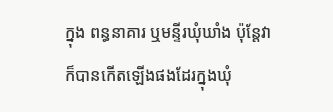ក្នុង ពន្ធនាគារ ឬមន្ទីរឃុំឃាំង ប៉ុន្តែវាក៏បានកើតឡើងផងដែរក្នុងឃុំ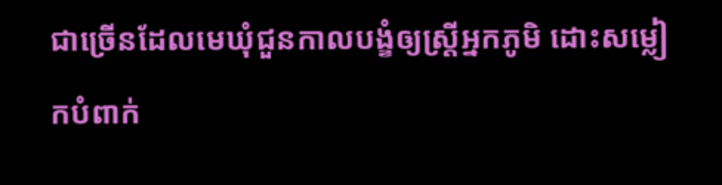ជាច្រើនដែលមេឃុំជួនកាលបង្ខំឲ្យស្ត្រីអ្នកភូមិ ដោះសម្លៀកបំពាក់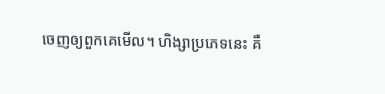ចេញឲ្យពួកគេមើល។ ហិង្សាប្រភេទនេះ គឺ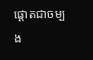ផ្តោតជាចម្បង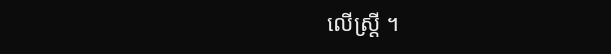លើស្ត្រី ។